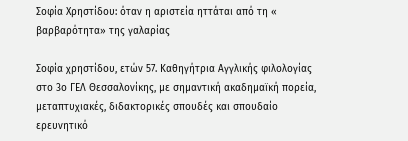Σοφία Χρηστίδου: όταν η αριστεία ηττάται από τη « βαρβαρότητα» της γαλαρίας

Σοφία χρηστίδου, ετών 57. Καθηγήτρια Αγγλικής φιλολογίας στο 3ο ΓΕΛ Θεσσαλονίκης, με σημαντική ακαδημαϊκή πορεία, μεταπτυχιακές, διδακτορικές σπουδές και σπουδαίο ερευνητικό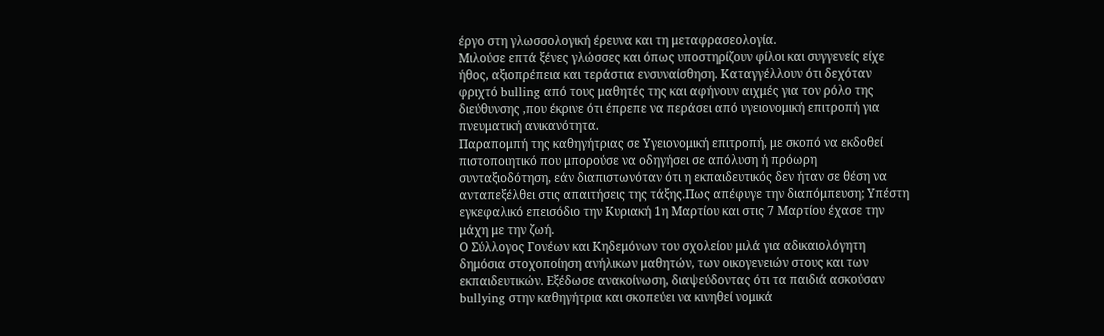έργο στη γλωσσολογική έρευνα και τη μεταφρασεολογία.
Μιλούσε επτά ξένες γλώσσες και όπως υποστηρίζουν φίλοι και συγγενείς είχε ήθος, αξιοπρέπεια και τεράστια ενσυναίσθηση. Καταγγέλλουν ότι δεχόταν φριχτό bulling από τους μαθητές της και αφήνουν αιχμές για τον ρόλο της διεύθυνσης ,που έκρινε ότι έπρεπε να περάσει από υγειονομική επιτροπή για πνευματική ανικανότητα.
Παραπομπή της καθηγήτριας σε Υγειονομική επιτροπή, με σκοπό να εκδοθεί πιστοποιητικό που μπορούσε να οδηγήσει σε απόλυση ή πρόωρη συνταξιοδότηση, εάν διαπιστωνόταν ότι η εκπαιδευτικός δεν ήταν σε θέση να ανταπεξέλθει στις απαιτήσεις της τάξης.Πως απέφυγε την διαπόμπευση; Υπέστη εγκεφαλικό επεισόδιο την Κυριακή 1η Μαρτίου και στις 7 Μαρτίου έχασε την μάχη με την ζωή.
Ο Σύλλογος Γονέων και Κηδεμόνων του σχολείου μιλά για αδικαιολόγητη δημόσια στοχοποίηση ανήλικων μαθητών, των οικογενειών στους και των εκπαιδευτικών. Εξέδωσε ανακοίνωση, διαψεύδοντας ότι τα παιδιά ασκούσαν bullying στην καθηγήτρια και σκοπεύει να κινηθεί νομικά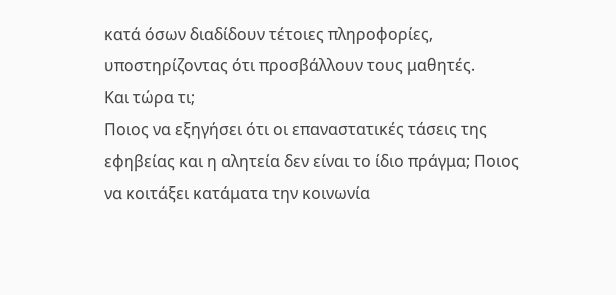κατά όσων διαδίδουν τέτοιες πληροφορίες, υποστηρίζοντας ότι προσβάλλουν τους μαθητές.
Και τώρα τι;
Ποιος να εξηγήσει ότι οι επαναστατικές τάσεις της εφηβείας και η αλητεία δεν είναι το ίδιο πράγμα; Ποιος να κοιτάξει κατάματα την κοινωνία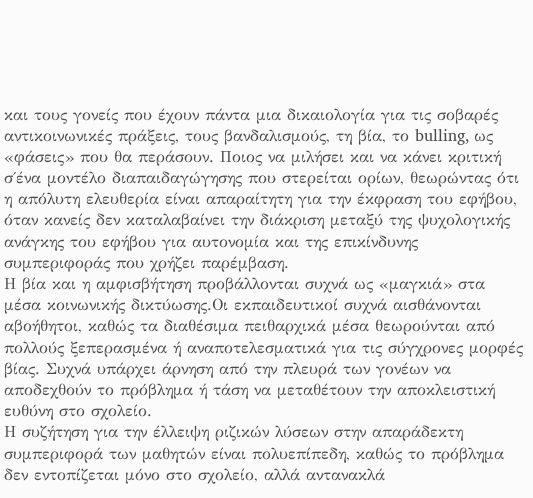και τους γονείς που έχουν πάντα μια δικαιολογία για τις σοβαρές αντικοινωνικές πράξεις, τους βανδαλισμούς, τη βία, το bulling, ως «φάσεις» που θα περάσουν. Ποιος να μιλήσει και να κάνει κριτική σ΄ένα μοντέλο διαπαιδαγώγησης που στερείται ορίων, θεωρώντας ότι η απόλυτη ελευθερία είναι απαραίτητη για την έκφραση του εφήβου, όταν κανείς δεν καταλαβαίνει την διάκριση μεταξύ της ψυχολογικής ανάγκης του εφήβου για αυτονομία και της επικίνδυνης συμπεριφοράς που χρήζει παρέμβαση.
Η βία και η αμφισβήτηση προβάλλονται συχνά ως «μαγκιά» στα μέσα κοινωνικής δικτύωσης.Οι εκπαιδευτικοί συχνά αισθάνονται αβοήθητοι, καθώς τα διαθέσιμα πειθαρχικά μέσα θεωρούνται από πολλούς ξεπερασμένα ή αναποτελεσματικά για τις σύγχρονες μορφές βίας. Συχνά υπάρχει άρνηση από την πλευρά των γονέων να αποδεχθούν το πρόβλημα ή τάση να μεταθέτουν την αποκλειστική ευθύνη στο σχολείο.
Η συζήτηση για την έλλειψη ριζικών λύσεων στην απαράδεκτη συμπεριφορά των μαθητών είναι πολυεπίπεδη, καθώς το πρόβλημα δεν εντοπίζεται μόνο στο σχολείο, αλλά αντανακλά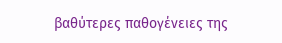βαθύτερες παθογένειες της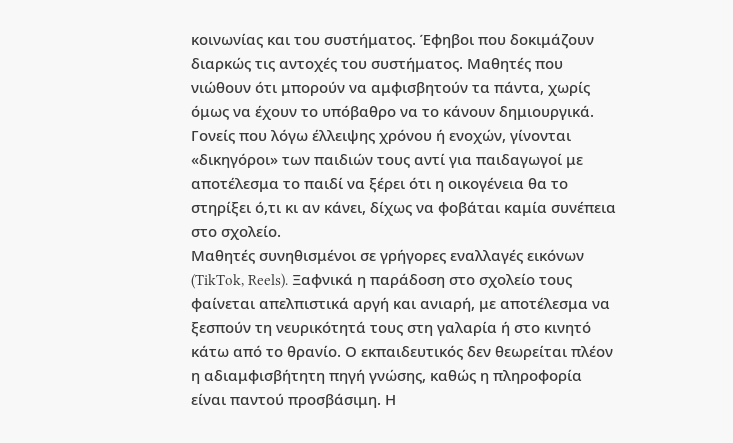κοινωνίας και του συστήματος. Έφηβοι που δοκιμάζουν διαρκώς τις αντοχές του συστήματος. Μαθητές που νιώθουν ότι μπορούν να αμφισβητούν τα πάντα, χωρίς όμως να έχουν το υπόβαθρο να το κάνουν δημιουργικά.
Γονείς που λόγω έλλειψης χρόνου ή ενοχών, γίνονται «δικηγόροι» των παιδιών τους αντί για παιδαγωγοί με αποτέλεσμα το παιδί να ξέρει ότι η οικογένεια θα το στηρίξει ό,τι κι αν κάνει, δίχως να φοβάται καμία συνέπεια στο σχολείο.
Μαθητές συνηθισμένοι σε γρήγορες εναλλαγές εικόνων (TikTok, Reels). Ξαφνικά η παράδοση στο σχολείο τους φαίνεται απελπιστικά αργή και ανιαρή, με αποτέλεσμα να ξεσπούν τη νευρικότητά τους στη γαλαρία ή στο κινητό κάτω από το θρανίο. Ο εκπαιδευτικός δεν θεωρείται πλέον η αδιαμφισβήτητη πηγή γνώσης, καθώς η πληροφορία είναι παντού προσβάσιμη. Η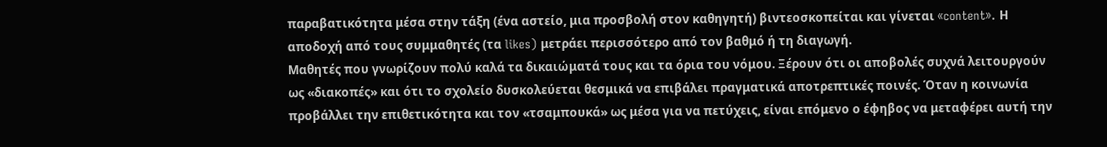παραβατικότητα μέσα στην τάξη (ένα αστείο, μια προσβολή στον καθηγητή) βιντεοσκοπείται και γίνεται «content». Η αποδοχή από τους συμμαθητές (τα likes) μετράει περισσότερο από τον βαθμό ή τη διαγωγή.
Μαθητές που γνωρίζουν πολύ καλά τα δικαιώματά τους και τα όρια του νόμου. Ξέρουν ότι οι αποβολές συχνά λειτουργούν ως «διακοπές» και ότι το σχολείο δυσκολεύεται θεσμικά να επιβάλει πραγματικά αποτρεπτικές ποινές. Όταν η κοινωνία προβάλλει την επιθετικότητα και τον «τσαμπουκά» ως μέσα για να πετύχεις, είναι επόμενο ο έφηβος να μεταφέρει αυτή την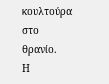κουλτούρα στο θρανίο.
Η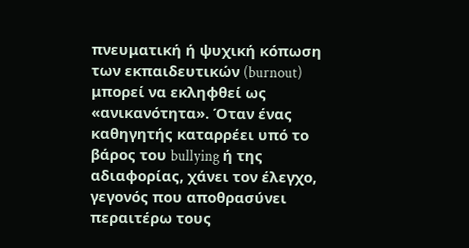πνευματική ή ψυχική κόπωση των εκπαιδευτικών (burnout) μπορεί να εκληφθεί ως «ανικανότητα». Όταν ένας καθηγητής καταρρέει υπό το βάρος του bullying ή της αδιαφορίας, χάνει τον έλεγχο, γεγονός που αποθρασύνει περαιτέρω τους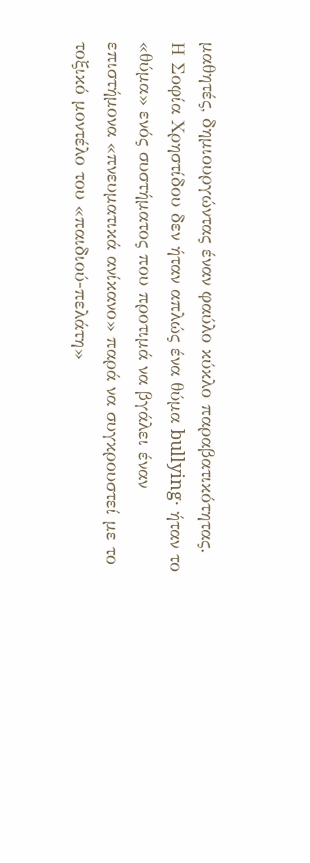μαθητές, δημιουργώντας έναν φαύλο κύκλο παραβατικότητας.
Η Σοφία Χρηστίδου δεν ήταν απλώς ένα θύμα bullying· ήταν το «θύμα» ενός συστήματος που προτιμά να βγάλει έναν επιστήμονα «πνευματικά ανίκανο» παρά να συγκρουστεί με το τοξικό μοντέλο του «παιδιού-πελάτη»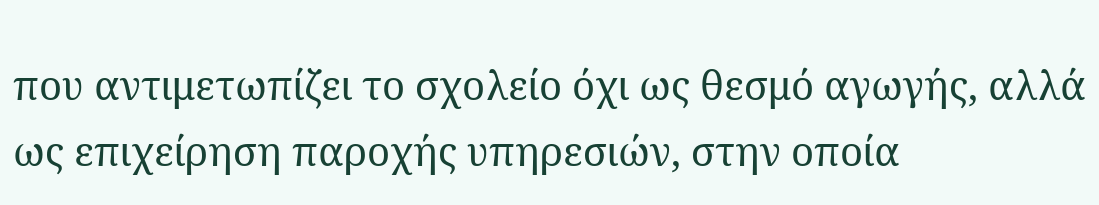που αντιμετωπίζει το σχολείο όχι ως θεσμό αγωγής, αλλά ως επιχείρηση παροχής υπηρεσιών, στην οποία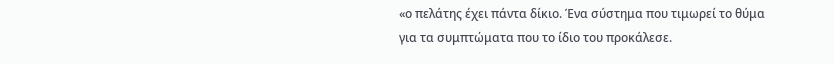«ο πελάτης έχει πάντα δίκιο. Ένα σύστημα που τιμωρεί το θύμα για τα συμπτώματα που το ίδιο του προκάλεσε.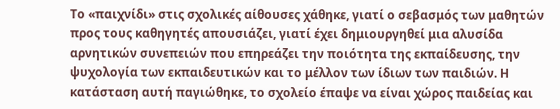Το «παιχνίδι» στις σχολικές αίθουσες χάθηκε, γιατί ο σεβασμός των μαθητών προς τους καθηγητές απουσιάζει, γιατί έχει δημιουργηθεί μια αλυσίδα αρνητικών συνεπειών που επηρεάζει την ποιότητα της εκπαίδευσης, την ψυχολογία των εκπαιδευτικών και το μέλλον των ίδιων των παιδιών. Η κατάσταση αυτή παγιώθηκε, το σχολείο έπαψε να είναι χώρος παιδείας και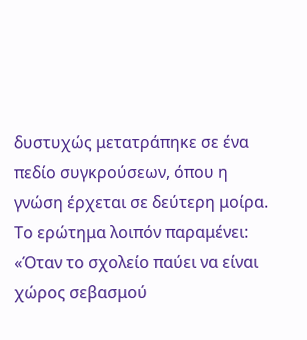δυστυχώς μετατράπηκε σε ένα πεδίο συγκρούσεων, όπου η γνώση έρχεται σε δεύτερη μοίρα. Το ερώτημα λοιπόν παραμένει: «Όταν το σχολείο παύει να είναι χώρος σεβασμού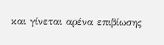και γίνεται αρένα επιβίωσης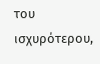του ισχυρότερου,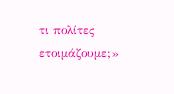τι πολίτες ετοιμάζουμε;»